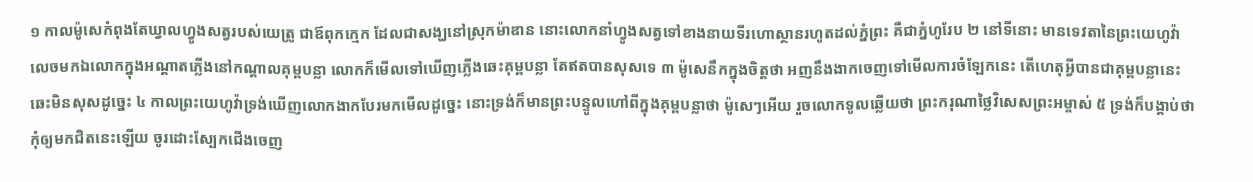១ កាលម៉ូសេកំពុងតែឃ្វាលហ្វូងសត្វរបស់យេត្រូ ជាឪពុកក្មេក ដែលជាសង្ឃនៅស្រុកម៉ាឌាន នោះលោកនាំហ្វូងសត្វទៅខាងនាយទីរហោស្ថានរហូតដល់ភ្នំព្រះ គឺជាភ្នំហូរែប ២ នៅទីនោះ មានទេវតានៃព្រះយេហូវ៉ាលេចមកឯលោកក្នុងអណ្តាតភ្លើងនៅកណ្តាលគុម្ពបន្លា លោកក៏មើលទៅឃើញភ្លើងឆេះគុម្ពបន្លា តែឥតបានសុសទេ ៣ ម៉ូសេនឹកក្នុងចិត្តថា អញនឹងងាកចេញទៅមើលការចំឡែកនេះ តើហេតុអ្វីបានជាគុម្ពបន្លានេះឆេះមិនសុសដូច្នេះ ៤ កាលព្រះយេហូវ៉ាទ្រង់ឃើញលោកងាកបែរមកមើលដូច្នេះ នោះទ្រង់ក៏មានព្រះបន្ទូលហៅពីក្នុងគុម្ពបន្លាថា ម៉ូសេៗអើយ រួចលោកទូលឆ្លើយថា ព្រះករុណាថ្លៃវិសេសព្រះអម្ចាស់ ៥ ទ្រង់ក៏បង្គាប់ថា កុំឲ្យមកជិតនេះឡើយ ចូរដោះស្បែកជើងចេញ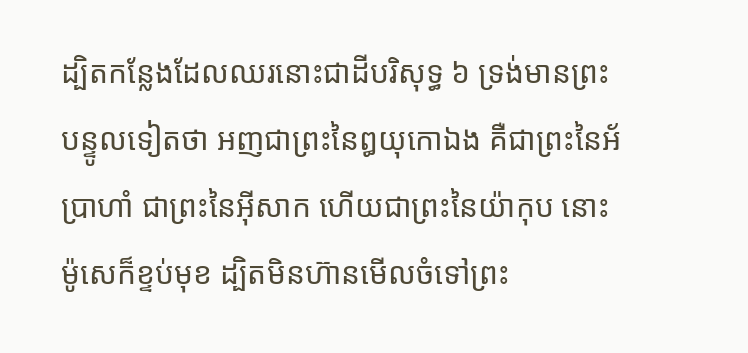ដ្បិតកន្លែងដែលឈរនោះជាដីបរិសុទ្ធ ៦ ទ្រង់មានព្រះបន្ទូលទៀតថា អញជាព្រះនៃឰយុកោឯង គឺជាព្រះនៃអ័ប្រាហាំ ជាព្រះនៃអ៊ីសាក ហើយជាព្រះនៃយ៉ាកុប នោះម៉ូសេក៏ខ្ទប់មុខ ដ្បិតមិនហ៊ានមើលចំទៅព្រះ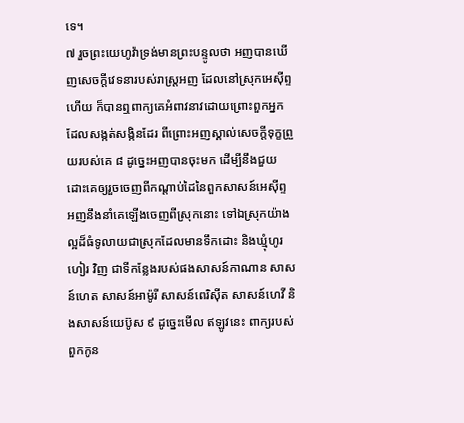ទេ។
៧ រួចព្រះយេហូវ៉ាទ្រង់មានព្រះបន្ទូលថា អញបានឃើញសេចក្តីវេទនារបស់រាស្ត្រអញ ដែលនៅស្រុកអេស៊ីព្ទហើយ ក៏បានឮពាក្យគេអំពាវនាវដោយព្រោះពួកអ្នកដែលសង្កត់សង្កិនដែរ ពីព្រោះអញស្គាល់សេចក្តីទុក្ខព្រួយរបស់គេ ៨ ដូច្នេះអញបានចុះមក ដើម្បីនឹងជួយដោះគេឲ្យរួចចេញពីកណ្តាប់ដៃនៃពួកសាសន៍អេស៊ីព្ទ អញនឹងនាំគេឡើងចេញពីស្រុកនោះ ទៅឯស្រុកយ៉ាងល្អដ៏ធំទូលាយជាស្រុកដែលមានទឹកដោះ និងឃ្មុំហូរហៀរ វិញ ជាទីកន្លែងរបស់ផងសាសន៍កាណាន សាសន៍ហេត សាសន៍អាម៉ូរី សាសន៍ពេរិស៊ីត សាសន៍ហេវី និងសាសន៍យេប៊ូស ៩ ដូច្នេះមើល ឥឡូវនេះ ពាក្យរបស់ពួកកូន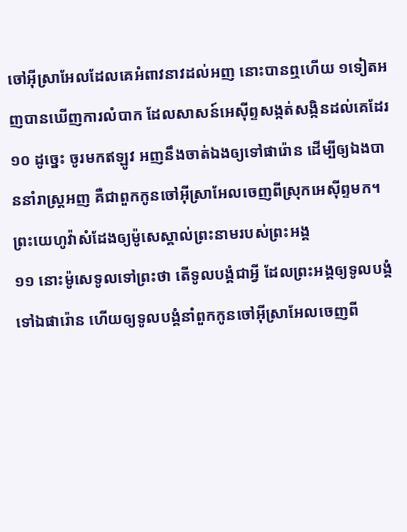ចៅអ៊ីស្រាអែលដែលគេអំពាវនាវដល់អញ នោះបានឮហើយ ១ទៀតអញបានឃើញការលំបាក ដែលសាសន៍អេស៊ីព្ទសង្កត់សង្កិនដល់គេដែរ ១០ ដូច្នេះ ចូរមកឥឡូវ អញនឹងចាត់ឯងឲ្យទៅផារ៉ោន ដើម្បីឲ្យឯងបាននាំរាស្ត្រអញ គឺជាពួកកូនចៅអ៊ីស្រាអែលចេញពីស្រុកអេស៊ីព្ទមក។
ព្រះយេហូវ៉ាសំដែងឲ្យម៉ូសេស្គាល់ព្រះនាមរបស់ព្រះអង្គ
១១ នោះម៉ូសេទូលទៅព្រះថា តើទូលបង្គំជាអ្វី ដែលព្រះអង្គឲ្យទូលបង្គំទៅឯផារ៉ោន ហើយឲ្យទូលបង្គំនាំពួកកូនចៅអ៊ីស្រាអែលចេញពី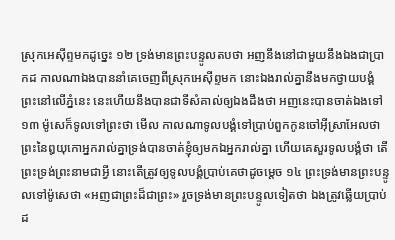ស្រុកអេស៊ីព្ទមកដូច្នេះ ១២ ទ្រង់មានព្រះបន្ទូលតបថា អញនឹងនៅជាមួយនឹងឯងជាប្រាកដ កាលណាឯងបាននាំគេចេញពីស្រុកអេស៊ីព្ទមក នោះឯងរាល់គ្នានឹងមកថ្វាយបង្គំព្រះនៅលើភ្នំនេះ នេះហើយនឹងបានជាទីសំគាល់ឲ្យឯងដឹងថា អញនេះបានចាត់ឯងទៅ ១៣ ម៉ូសេក៏ទូលទៅព្រះថា មើល កាលណាទូលបង្គំទៅប្រាប់ពួកកូនចៅអ៊ីស្រាអែលថា ព្រះនៃឰយុកោអ្នករាល់គ្នាទ្រង់បានចាត់ខ្ញុំឲ្យមកឯអ្នករាល់គ្នា ហើយគេសួរទូលបង្គំថា តើព្រះទ្រង់ព្រះនាមជាអ្វី នោះតើត្រូវឲ្យទូលបង្គំប្រាប់គេថាដូចម្តេច ១៤ ព្រះទ្រង់មានព្រះបន្ទូលទៅម៉ូសេថា «អញជាព្រះដ៏ជាព្រះ» រួចទ្រង់មានព្រះបន្ទូលទៀតថា ឯងត្រូវឆ្លើយប្រាប់ដ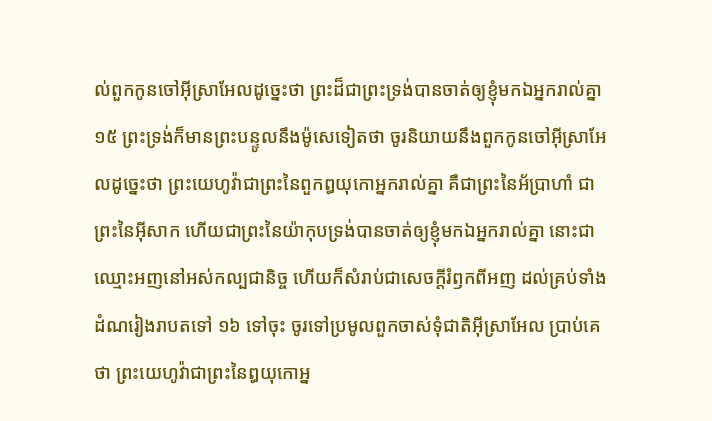ល់ពួកកូនចៅអ៊ីស្រាអែលដូច្នេះថា ព្រះដ៏ជាព្រះទ្រង់បានចាត់ឲ្យខ្ញុំមកឯអ្នករាល់គ្នា ១៥ ព្រះទ្រង់ក៏មានព្រះបន្ទូលនឹងម៉ូសេទៀតថា ចូរនិយាយនឹងពួកកូនចៅអ៊ីស្រាអែលដូច្នេះថា ព្រះយេហូវ៉ាជាព្រះនៃពួកឰយុកោអ្នករាល់គ្នា គឺជាព្រះនៃអ័ប្រាហាំ ជាព្រះនៃអ៊ីសាក ហើយជាព្រះនៃយ៉ាកុបទ្រង់បានចាត់ឲ្យខ្ញុំមកឯអ្នករាល់គ្នា នោះជាឈ្មោះអញនៅអស់កល្បជានិច្ច ហើយក៏សំរាប់ជាសេចក្តីរំឭកពីអញ ដល់គ្រប់ទាំងដំណរៀងរាបតទៅ ១៦ ទៅចុះ ចូរទៅប្រមូលពួកចាស់ទុំជាតិអ៊ីស្រាអែល ប្រាប់គេថា ព្រះយេហូវ៉ាជាព្រះនៃឰយុកោអ្ន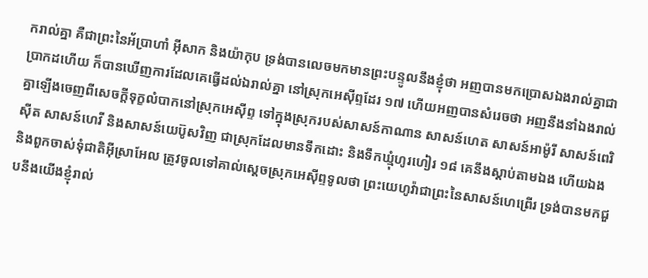ករាល់គ្នា គឺជាព្រះនៃអ័ប្រាហាំ អ៊ីសាក និងយ៉ាកុប ទ្រង់បានលេចមកមានព្រះបន្ទូលនឹងខ្ញុំថា អញបានមកប្រោសឯងរាល់គ្នាជាប្រាកដហើយ ក៏បានឃើញការដែលគេធ្វើដល់ឯរាល់គ្នា នៅស្រុកអេស៊ីព្ទដែរ ១៧ ហើយអញបានសំរេចថា អញនឹងនាំឯងរាល់គ្នាឡើងចេញពីសេចក្តីទុក្ខលំបាកនៅស្រុកអេស៊ីព្ទ ទៅក្នុងស្រុករបស់សាសន៍កាណាន សាសន៍ហេត សាសន៍អាម៉ូរី សាសន៍ពេរិស៊ីត សាសន៍ហេវី និងសាសន៍យេប៊ូសវិញ ជាស្រុកដែលមានទឹកដោះ និងទឹកឃ្មុំហូរហៀរ ១៨ គេនឹងស្តាប់តាមឯង ហើយឯង និងពួកចាស់ទុំជាតិអ៊ីស្រាអែល ត្រូវចូលទៅគាល់ស្តេចស្រុកអេស៊ីព្ទទូលថា ព្រះយេហូវ៉ាជាព្រះនៃសាសន៍ហេព្រើរ ទ្រង់បានមកជួបនឹងយើងខ្ញុំរាល់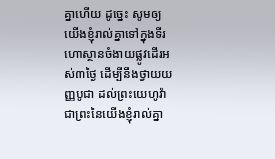គ្នាហើយ ដូច្នេះ សូមឲ្យយើងខ្ញុំរាល់គ្នាទៅក្នុងទីរហោស្ថានចំងាយផ្លូវដើរអស់៣ថ្ងៃ ដើម្បីនឹងថ្វាយយញ្ញបូជា ដល់ព្រះយេហូវ៉ាជាព្រះនៃយើងខ្ញុំរាល់គ្នា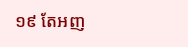១៩ តែអញ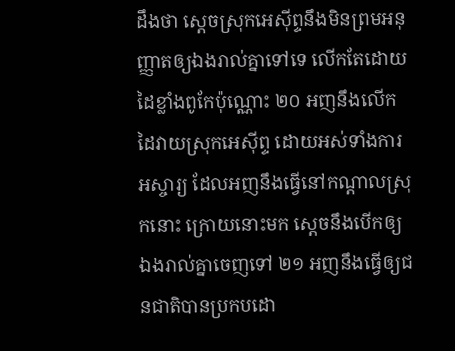ដឹងថា សេ្តចស្រុកអេស៊ីព្ទនឹងមិនព្រមអនុញ្ញាតឲ្យឯងរាល់គ្នាទៅទេ លើកតែដោយដៃខ្លាំងពូកែប៉ុណ្ណោះ ២០ អញនឹងលើកដៃវាយស្រុកអេស៊ីព្ទ ដោយអស់ទាំងការអស្ចារ្យ ដែលអញនឹងធ្វើនៅកណ្តាលស្រុកនោះ ក្រោយនោះមក ស្តេចនឹងបើកឲ្យឯងរាល់គ្នាចេញទៅ ២១ អញនឹងធ្វើឲ្យជនជាតិបានប្រកបដោ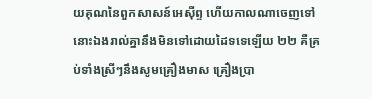យគុណនៃពួកសាសន៍អេស៊ីព្ទ ហើយកាលណាចេញទៅ នោះឯងរាល់គ្នានឹងមិនទៅដោយដៃទទេឡើយ ២២ គឺគ្រប់ទាំងស្រីៗនឹងសូមគ្រឿងមាស គ្រឿងប្រា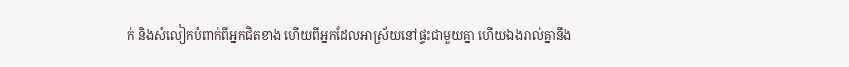ក់ និងសំលៀកបំពាក់ពីអ្នកជិតខាង ហើយពីអ្នកដែលអាស្រ័យនៅផ្ទះជាមួយគ្នា ហើយឯងរាល់គ្នានឹង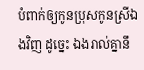បំពាក់ឲ្យកូនប្រុសកូនស្រីឯងវិញ ដូច្នេះ ឯងរាល់គ្នានឹ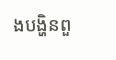ងបង្ហិនពួ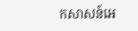កសាសន៍អេ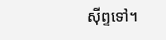ស៊ីព្ទទៅ។